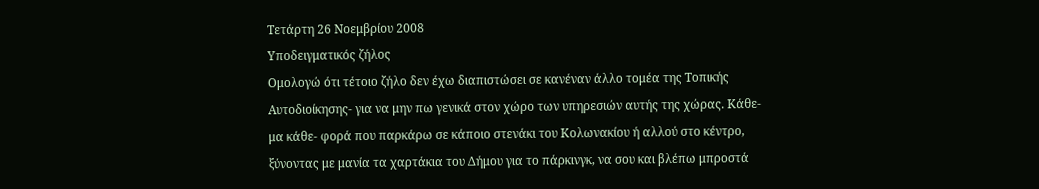Τετάρτη 26 Νοεμβρίου 2008
Υποδειγματικός ζήλος
Oμολογώ ότι τέτοιο ζήλο δεν έχω διαπιστώσει σε κανέναν άλλο τομέα της Τοπικής Αυτοδιοίκησης- για να μην πω γενικά στον χώρο των υπηρεσιών αυτής της χώρας. Κάθε- μα κάθε- φορά που παρκάρω σε κάποιο στενάκι του Κολωνακίου ή αλλού στο κέντρο, ξύνοντας με μανία τα χαρτάκια του Δήμου για το πάρκινγκ, να σου και βλέπω μπροστά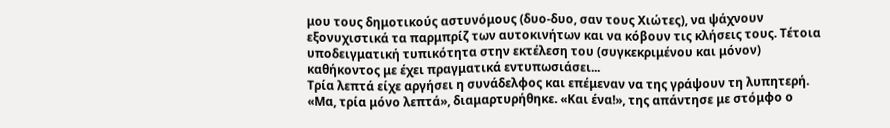μου τους δημοτικούς αστυνόμους (δυο-δυο, σαν τους Χιώτες), να ψάχνουν εξονυχιστικά τα παρμπρίζ των αυτοκινήτων και να κόβουν τις κλήσεις τους. Τέτοια υποδειγματική τυπικότητα στην εκτέλεση του (συγκεκριμένου και μόνον) καθήκοντος με έχει πραγματικά εντυπωσιάσει...
Τρία λεπτά είχε αργήσει η συνάδελφος και επέμεναν να της γράψουν τη λυπητερή. «Μα, τρία μόνο λεπτά», διαμαρτυρήθηκε. «Και ένα!», της απάντησε με στόμφο ο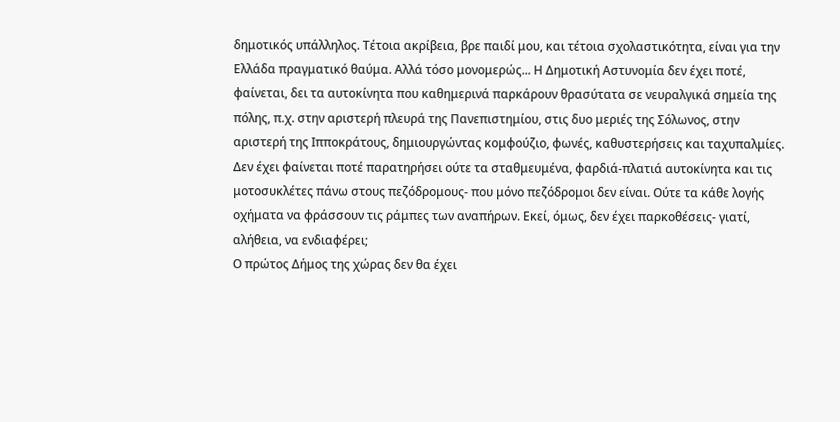δημοτικός υπάλληλος. Τέτοια ακρίβεια, βρε παιδί μου, και τέτοια σχολαστικότητα, είναι για την Ελλάδα πραγματικό θαύμα. Αλλά τόσο μονομερώς... Η Δημοτική Αστυνομία δεν έχει ποτέ, φαίνεται, δει τα αυτοκίνητα που καθημερινά παρκάρουν θρασύτατα σε νευραλγικά σημεία της πόλης, π.χ. στην αριστερή πλευρά της Πανεπιστημίου, στις δυο μεριές της Σόλωνος, στην αριστερή της Ιπποκράτους, δημιουργώντας κομφούζιο, φωνές, καθυστερήσεις και ταχυπαλμίες. Δεν έχει φαίνεται ποτέ παρατηρήσει ούτε τα σταθμευμένα, φαρδιά-πλατιά αυτοκίνητα και τις μοτοσυκλέτες πάνω στους πεζόδρομους- που μόνο πεζόδρομοι δεν είναι. Ούτε τα κάθε λογής οχήματα να φράσσουν τις ράμπες των αναπήρων. Εκεί, όμως, δεν έχει παρκοθέσεις- γιατί, αλήθεια, να ενδιαφέρει;
Ο πρώτος Δήμος της χώρας δεν θα έχει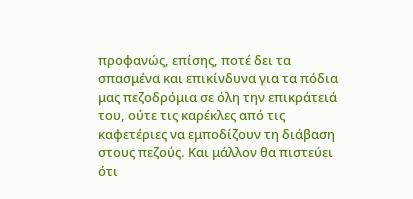προφανώς, επίσης, ποτέ δει τα σπασμένα και επικίνδυνα για τα πόδια μας πεζοδρόμια σε όλη την επικράτειά του, ούτε τις καρέκλες από τις καφετέριες να εμποδίζουν τη διάβαση στους πεζούς. Και μάλλον θα πιστεύει ότι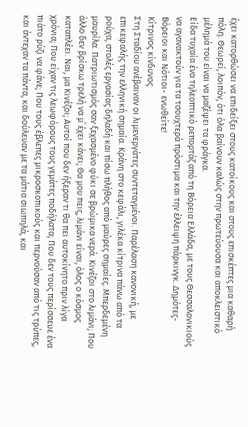έχει κατορθώσει να επιδείξει στους κατοίκους και στους επισκέπτες μια καθαρή πόλη. Θεωρεί, λοιπόν, ότι όλα βαίνουν καλώς στην πρωτεύουσα και αποκλειστικό μέλημά του είναι να μαζέψει τα φράγκα.
Είδα τυχαία ένα τηλεοπτικό ρεπορτάζ από τη Βόρεια Ελλάδα, με τους Θεσσαλονικιούς να αγανακτούν για τα τσουχτερά πρόστιμα και την έλλειψη πάρκινγκ. Δημότες- Βόρειοι και Νότιοι- ενωθείτε!
Κίτρινος κίνδυνος
Στη Σταδίου ανέβαιναν οι λιμενεργάτες συντεταγμένοι. Παρέλαση κανονική, με επικεφαλής την ελληνική σημαία. Κράνη στο κεφάλι, γιλέκα κίτρινα πάνω από τα ρούχα, στολές εργασίας δηλαδή και πίσω πλήθος από μαύρες σημαίες. Μπερδεμένη μαυρίλα. Πατριωτισμός σαν ξεχασμένο φύκι σε βρώμικα νερά. Κινέζοι στο λιμάνι; Που άλλο δεν βρίσκω τρελή να μ΄ έχει κάνει; Θα μου πεις, λιμάνι είναι, όλος ο κόσμος καταπλέει. Ναι, μα Κινέζοι; Αυτοί που δεν ήξεραν τι θα πει αυτοκίνητο πριν λίγα χρόνια; Που είχαν τις λεωφόρους τους γεμάτες ποδήλατα; Που δεν τους περίσσευε ένα πιάτο ρύζι να φάνε; Που τους έβλεπες μικροσκοπικούς και περνούσαν από τις τρύπες, και άντεχαν τα πάντα, και δούλευαν με τα μάτια σιωπηλά, και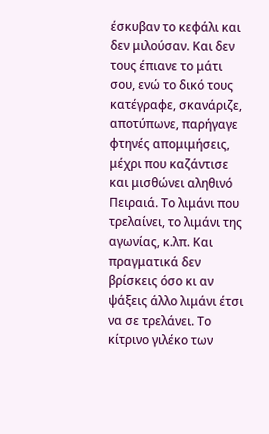έσκυβαν το κεφάλι και δεν μιλούσαν. Και δεν τους έπιανε το μάτι σου, ενώ το δικό τους κατέγραφε, σκανάριζε, αποτύπωνε, παρήγαγε φτηνές απομιμήσεις, μέχρι που καζάντισε και μισθώνει αληθινό Πειραιά. Το λιμάνι που τρελαίνει, το λιμάνι της αγωνίας, κ.λπ. Και πραγματικά δεν βρίσκεις όσο κι αν ψάξεις άλλο λιμάνι έτσι να σε τρελάνει. Το κίτρινο γιλέκο των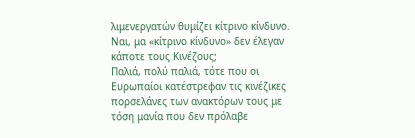λιμενεργατών θυμίζει κίτρινο κίνδυνο. Ναι, μα «κίτρινο κίνδυνο» δεν έλεγαν κάποτε τους Κινέζους;
Παλιά, πολύ παλιά, τότε που οι Ευρωπαίοι κατέστρεφαν τις κινέζικες πορσελάνες των ανακτόρων τους με τόση μανία που δεν πρόλαβε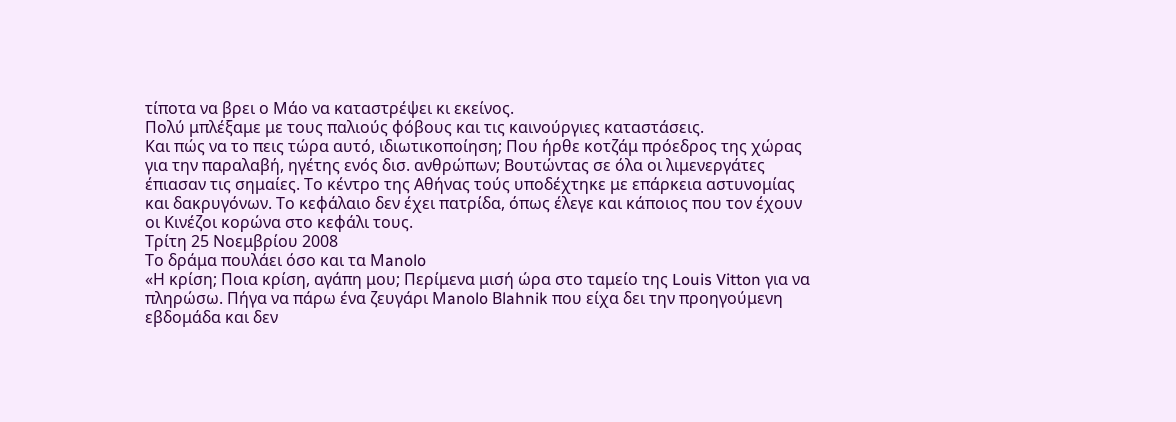τίποτα να βρει ο Μάο να καταστρέψει κι εκείνος.
Πολύ μπλέξαμε με τους παλιούς φόβους και τις καινούργιες καταστάσεις.
Και πώς να το πεις τώρα αυτό, ιδιωτικοποίηση; Που ήρθε κοτζάμ πρόεδρος της χώρας για την παραλαβή, ηγέτης ενός δισ. ανθρώπων; Βουτώντας σε όλα οι λιμενεργάτες έπιασαν τις σημαίες. Το κέντρο της Αθήνας τούς υποδέχτηκε με επάρκεια αστυνομίας και δακρυγόνων. Το κεφάλαιο δεν έχει πατρίδα, όπως έλεγε και κάποιος που τον έχουν οι Κινέζοι κορώνα στο κεφάλι τους.
Τρίτη 25 Νοεμβρίου 2008
Το δράμα πουλάει όσο και τα Μanolo
«Η κρίση; Ποια κρίση, αγάπη μου; Περίμενα μισή ώρα στο ταμείο της Louis Vitton για να πληρώσω. Πήγα να πάρω ένα ζευγάρι Μanolo Βlahnik που είχα δει την προηγούμενη εβδομάδα και δεν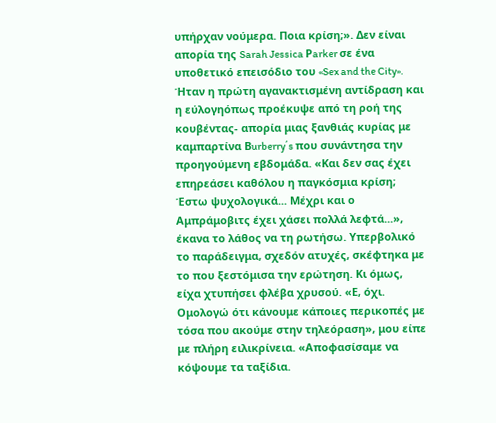υπήρχαν νούμερα. Ποια κρίση;». Δεν είναι απορία της Sarah Jessica Ρarker σε ένα υποθετικό επεισόδιο του «Sex and the City». Ήταν η πρώτη αγανακτισμένη αντίδραση και η εύλογηόπως προέκυψε από τη ροή της κουβέντας- απορία μιας ξανθιάς κυρίας με καμπαρτίνα Βurberry΄s που συνάντησα την προηγούμενη εβδομάδα. «Και δεν σας έχει επηρεάσει καθόλου η παγκόσμια κρίση; Έστω ψυχολογικά... Μέχρι και ο Αμπράμοβιτς έχει χάσει πολλά λεφτά...», έκανα το λάθος να τη ρωτήσω. Υπερβολικό το παράδειγμα, σχεδόν ατυχές, σκέφτηκα με το που ξεστόμισα την ερώτηση. Κι όμως, είχα χτυπήσει φλέβα χρυσού. «Ε, όχι. Ομολογώ ότι κάνουμε κάποιες περικοπές με τόσα που ακούμε στην τηλεόραση», μου είπε με πλήρη ειλικρίνεια. «Αποφασίσαμε να κόψουμε τα ταξίδια.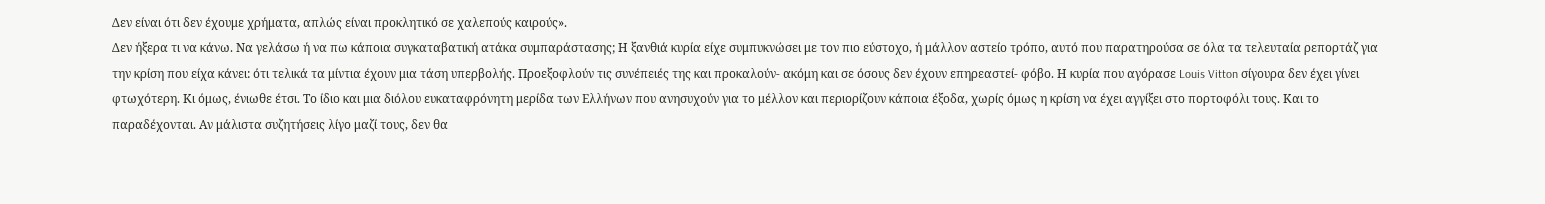Δεν είναι ότι δεν έχουμε χρήματα, απλώς είναι προκλητικό σε χαλεπούς καιρούς».
Δεν ήξερα τι να κάνω. Να γελάσω ή να πω κάποια συγκαταβατική ατάκα συμπαράστασης; Η ξανθιά κυρία είχε συμπυκνώσει με τον πιο εύστοχο, ή μάλλον αστείο τρόπο, αυτό που παρατηρούσα σε όλα τα τελευταία ρεπορτάζ για την κρίση που είχα κάνει: ότι τελικά τα μίντια έχουν μια τάση υπερβολής. Προεξοφλούν τις συνέπειές της και προκαλούν- ακόμη και σε όσους δεν έχουν επηρεαστεί- φόβο. Η κυρία που αγόρασε Louis Vitton σίγουρα δεν έχει γίνει φτωχότερη. Κι όμως, ένιωθε έτσι. Το ίδιο και μια διόλου ευκαταφρόνητη μερίδα των Ελλήνων που ανησυχούν για το μέλλον και περιορίζουν κάποια έξοδα, χωρίς όμως η κρίση να έχει αγγίξει στο πορτοφόλι τους. Και το παραδέχονται. Αν μάλιστα συζητήσεις λίγο μαζί τους, δεν θα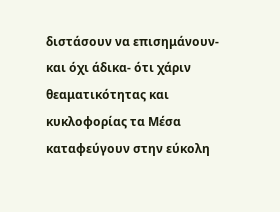διστάσουν να επισημάνουν- και όχι άδικα- ότι χάριν θεαματικότητας και κυκλοφορίας τα Μέσα καταφεύγουν στην εύκολη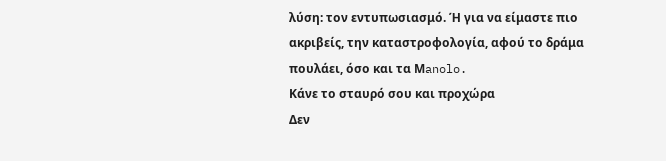λύση: τον εντυπωσιασμό. Ή για να είμαστε πιο ακριβείς, την καταστροφολογία, αφού το δράμα πουλάει, όσο και τα Μanolo.
Κάνε το σταυρό σου και προχώρα
Δεν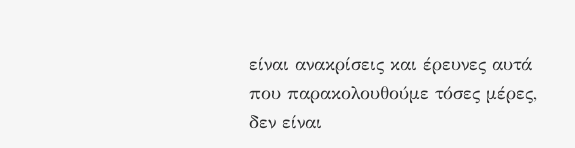είναι ανακρίσεις και έρευνες αυτά που παρακολουθούμε τόσες μέρες, δεν είναι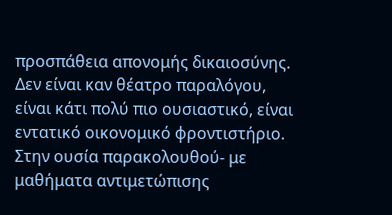προσπάθεια απονομής δικαιοσύνης. Δεν είναι καν θέατρο παραλόγου, είναι κάτι πολύ πιο ουσιαστικό, είναι εντατικό οικονομικό φροντιστήριο.
Στην ουσία παρακολουθού- με μαθήματα αντιμετώπισης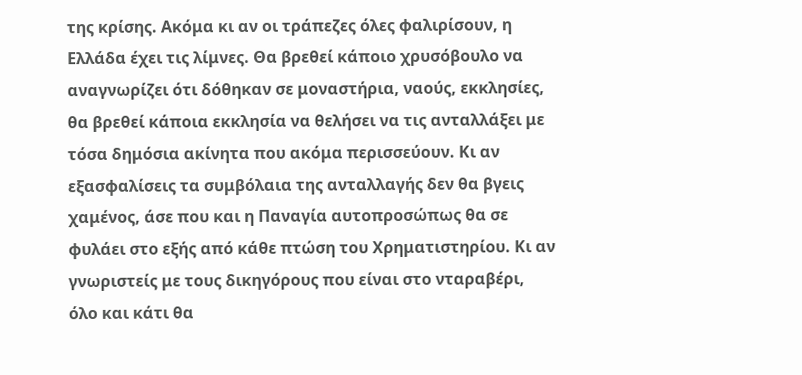της κρίσης. Ακόμα κι αν οι τράπεζες όλες φαλιρίσουν, η Ελλάδα έχει τις λίμνες. Θα βρεθεί κάποιο χρυσόβουλο να αναγνωρίζει ότι δόθηκαν σε μοναστήρια, ναούς, εκκλησίες, θα βρεθεί κάποια εκκλησία να θελήσει να τις ανταλλάξει με τόσα δημόσια ακίνητα που ακόμα περισσεύουν. Κι αν εξασφαλίσεις τα συμβόλαια της ανταλλαγής δεν θα βγεις χαμένος, άσε που και η Παναγία αυτοπροσώπως θα σε φυλάει στο εξής από κάθε πτώση του Χρηματιστηρίου. Κι αν γνωριστείς με τους δικηγόρους που είναι στο νταραβέρι, όλο και κάτι θα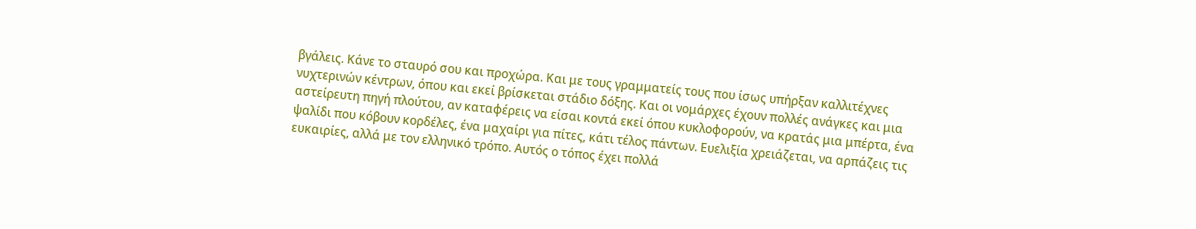βγάλεις. Κάνε το σταυρό σου και προχώρα. Και με τους γραμματείς τους που ίσως υπήρξαν καλλιτέχνες νυχτερινών κέντρων, όπου και εκεί βρίσκεται στάδιο δόξης. Και οι νομάρχες έχουν πολλές ανάγκες και μια αστείρευτη πηγή πλούτου, αν καταφέρεις να είσαι κοντά εκεί όπου κυκλοφορούν, να κρατάς μια μπέρτα, ένα ψαλίδι που κόβουν κορδέλες, ένα μαχαίρι για πίτες, κάτι τέλος πάντων. Ευελιξία χρειάζεται, να αρπάζεις τις ευκαιρίες, αλλά με τον ελληνικό τρόπο. Αυτός ο τόπος έχει πολλά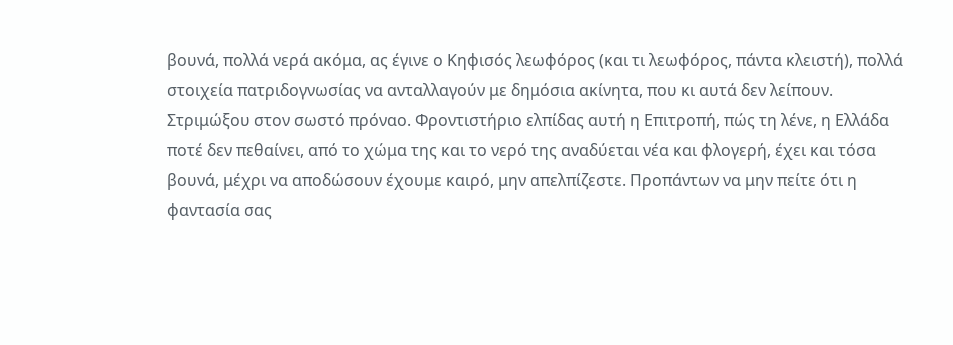βουνά, πολλά νερά ακόμα, ας έγινε ο Κηφισός λεωφόρος (και τι λεωφόρος, πάντα κλειστή), πολλά στοιχεία πατριδογνωσίας να ανταλλαγούν με δημόσια ακίνητα, που κι αυτά δεν λείπουν. Στριμώξου στον σωστό πρόναο. Φροντιστήριο ελπίδας αυτή η Επιτροπή, πώς τη λένε, η Ελλάδα ποτέ δεν πεθαίνει, από το χώμα της και το νερό της αναδύεται νέα και φλογερή, έχει και τόσα βουνά, μέχρι να αποδώσουν έχουμε καιρό, μην απελπίζεστε. Προπάντων να μην πείτε ότι η φαντασία σας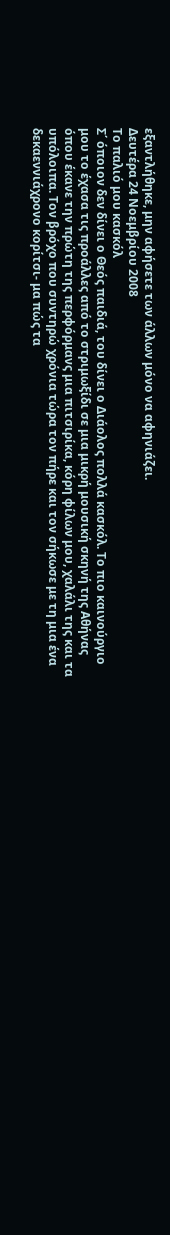εξαντλήθηκε, μην αφήσετε των άλλων μόνο να αφηνιάζει.
Δευτέρα 24 Νοεμβρίου 2008
Το παλιό μου κασκόλ
Σ΄ όποιον δεν δίνει ο Θεός παιδιά, του δίνει ο Διάολος πολλά κασκόλ. Το πιο καινούργιο μου το έχασα τις προάλλες από το στριμωξίδι σε μια μικρή μουσική σκηνή της Αθήνας όπου έκανε την πρώτη της περφόρμανς μια πιτσιρίκα, κόρη φίλων μου, χαλάλι της και τα υπόλοιπα. Τον βρόχο που συντηρώ χρόνια τώρα τον πήρε και τον σήκωσε με τη μια ένα δεκαεννιάχρονο κορίτσι- μα πώς τα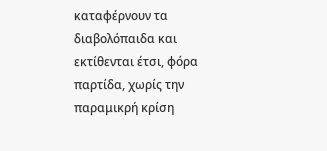καταφέρνουν τα διαβολόπαιδα και εκτίθενται έτσι, φόρα παρτίδα, χωρίς την παραμικρή κρίση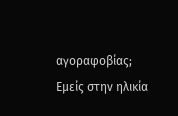αγοραφοβίας;
Εμείς στην ηλικία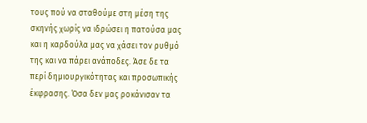τους πού να σταθούμε στη μέση της σκηνής χωρίς να ιδρώσει η πατούσα μας και η καρδούλα μας να χάσει τον ρυθμό της και να πάρει ανάποδες. Άσε δε τα περί δημιουργικότητας και προσωπικής έκφρασης. Όσα δεν μας ροκάνισαν τα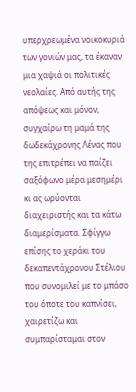υπερχρεωμένα νοικοκυριά των γονιών μας, τα έκαναν μια χαψιά οι πολιτικές νεολαίες. Από αυτής της απόψεως και μόνον, συγχαίρω τη μαμά της δωδεκάχρονης Λένας που της επιτρέπει να παίζει σαξόφωνο μέρα μεσημέρι κι ας ωρύονται διαχειριστής και τα κάτω διαμερίσματα. Σφίγγω επίσης το χεράκι του δεκαπεντάχρονου Στέλιου που συνομιλεί με το μπάσο του όποτε του καπνίσει, χαιρετίζω και συμπαρίσταμαι στον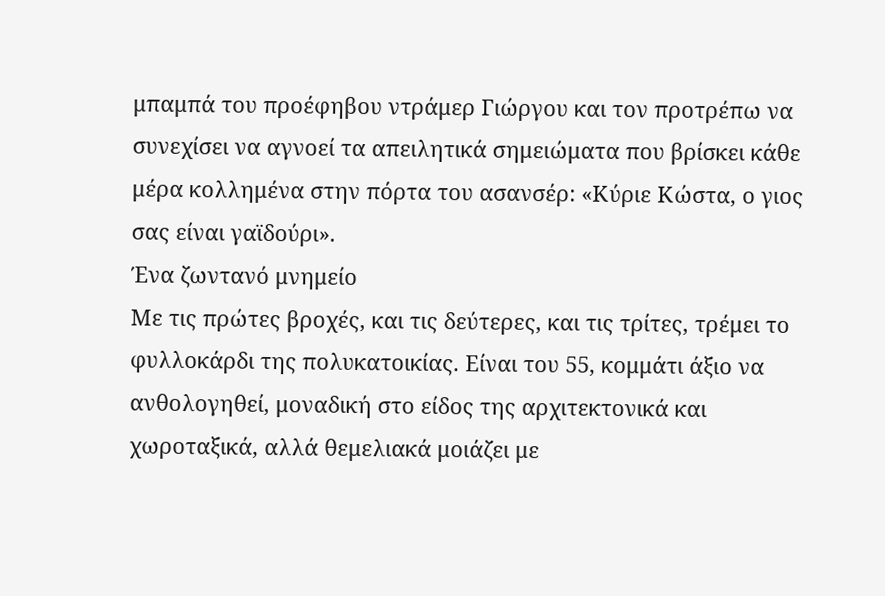μπαμπά του προέφηβου ντράμερ Γιώργου και τον προτρέπω να συνεχίσει να αγνοεί τα απειλητικά σημειώματα που βρίσκει κάθε μέρα κολλημένα στην πόρτα του ασανσέρ: «Κύριε Κώστα, ο γιος σας είναι γαϊδούρι».
Ένα ζωντανό μνημείο
Με τις πρώτες βροχές, και τις δεύτερες, και τις τρίτες, τρέμει το φυλλοκάρδι της πολυκατοικίας. Είναι του 55, κομμάτι άξιο να ανθολογηθεί, μοναδική στο είδος της αρχιτεκτονικά και χωροταξικά, αλλά θεμελιακά μοιάζει με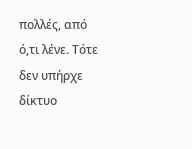πολλές, από ό,τι λένε. Τότε δεν υπήρχε δίκτυο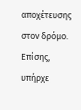αποχέτευσης στον δρόμο. Επίσης, υπήρχε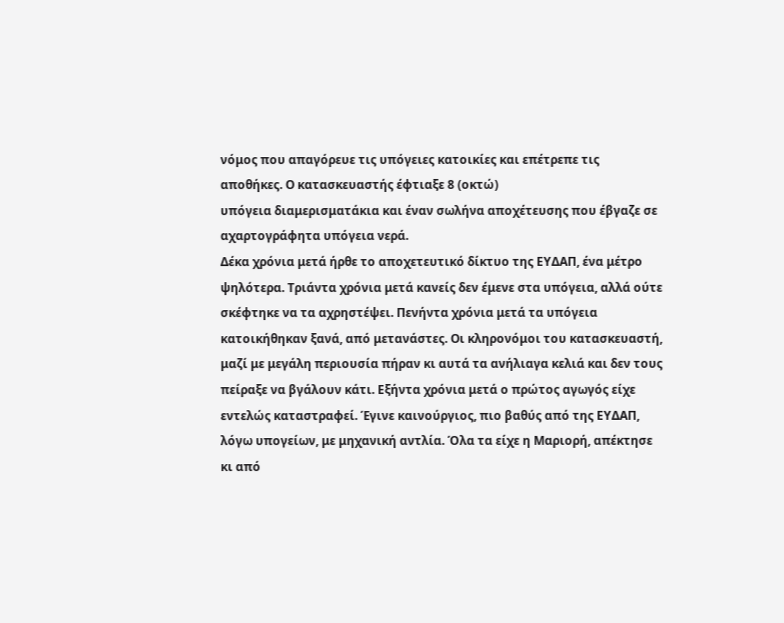νόμος που απαγόρευε τις υπόγειες κατοικίες και επέτρεπε τις αποθήκες. Ο κατασκευαστής έφτιαξε 8 (οκτώ)
υπόγεια διαμερισματάκια και έναν σωλήνα αποχέτευσης που έβγαζε σε αχαρτογράφητα υπόγεια νερά.
Δέκα χρόνια μετά ήρθε το αποχετευτικό δίκτυο της ΕΥΔΑΠ, ένα μέτρο ψηλότερα. Τριάντα χρόνια μετά κανείς δεν έμενε στα υπόγεια, αλλά ούτε σκέφτηκε να τα αχρηστέψει. Πενήντα χρόνια μετά τα υπόγεια κατοικήθηκαν ξανά, από μετανάστες. Οι κληρονόμοι του κατασκευαστή, μαζί με μεγάλη περιουσία πήραν κι αυτά τα ανήλιαγα κελιά και δεν τους πείραξε να βγάλουν κάτι. Εξήντα χρόνια μετά ο πρώτος αγωγός είχε εντελώς καταστραφεί. Έγινε καινούργιος, πιο βαθύς από της ΕΥΔΑΠ, λόγω υπογείων, με μηχανική αντλία. Όλα τα είχε η Μαριορή, απέκτησε κι από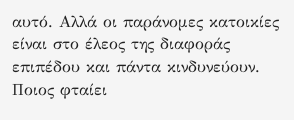αυτό. Αλλά οι παράνομες κατοικίες είναι στο έλεος της διαφοράς επιπέδου και πάντα κινδυνεύουν.
Ποιος φταίει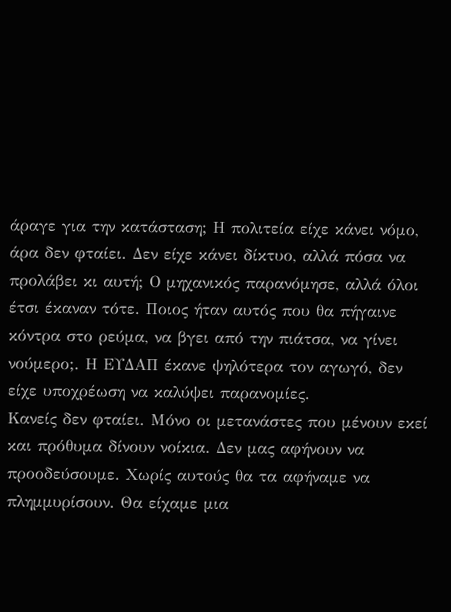άραγε για την κατάσταση; Η πολιτεία είχε κάνει νόμο, άρα δεν φταίει. Δεν είχε κάνει δίκτυο, αλλά πόσα να προλάβει κι αυτή; Ο μηχανικός παρανόμησε, αλλά όλοι έτσι έκαναν τότε. Ποιος ήταν αυτός που θα πήγαινε κόντρα στο ρεύμα, να βγει από την πιάτσα, να γίνει νούμερο;. Η ΕΥΔΑΠ έκανε ψηλότερα τον αγωγό, δεν είχε υποχρέωση να καλύψει παρανομίες.
Κανείς δεν φταίει. Μόνο οι μετανάστες που μένουν εκεί και πρόθυμα δίνουν νοίκια. Δεν μας αφήνουν να προοδεύσουμε. Χωρίς αυτούς θα τα αφήναμε να πλημμυρίσουν. Θα είχαμε μια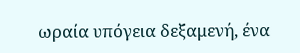ωραία υπόγεια δεξαμενή, ένα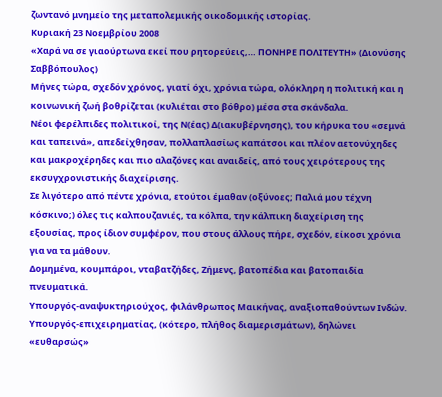ζωντανό μνημείο της μεταπολεμικής οικοδομικής ιστορίας.
Κυριακή 23 Νοεμβρίου 2008
«Χαρά να σε γιαούρτωνα εκεί που ρητορεύεις,… ΠΟΝΗΡΕ ΠΟΛΙΤΕΥΤΗ» (Διονύσης Σαββόπουλος)
Μήνες τώρα, σχεδόν χρόνος, γιατί όχι, χρόνια τώρα, ολόκληρη η πολιτική και η κοινωνική ζωή βοθρίζεται (κυλιέται στο βόθρο) μέσα στα σκάνδαλα.
Νέοι φερέλπιδες πολιτικοί, της Ν(έας) Δ(ιακυβέρνησης), του κήρυκα του «σεμνά και ταπεινά», απεδείχθησαν, πολλαπλασίως καπάτσοι και πλέον αετονύχηδες και μακροχέρηδες και πιο αλαζόνες και αναιδείς, από τους χειρότερους της εκσυγχρονιστικής διαχείρισης.
Σε λιγότερο από πέντε χρόνια, ετούτοι έμαθαν (οξύνοες; Παλιά μου τέχνη κόσκινο;) όλες τις καλπουζανιές, τα κόλπα, την κάλπικη διαχείριση της εξουσίας, προς ίδιον συμφέρον, που στους άλλους πήρε, σχεδόν, είκοσι χρόνια για να τα μάθουν.
Δομημένα, κουμπάροι, νταβατζήδες, Ζήμενς, βατοπέδια και βατοπαιδία πνευματικά.
Υπουργός-αναψυκτηριούχος, φιλάνθρωπος Μαικήνας, αναξιοπαθούντων Ινδών.
Υπουργός-επιχειρηματίας, (κότερο, πλήθος διαμερισμάτων), δηλώνει «ευθαρσώς»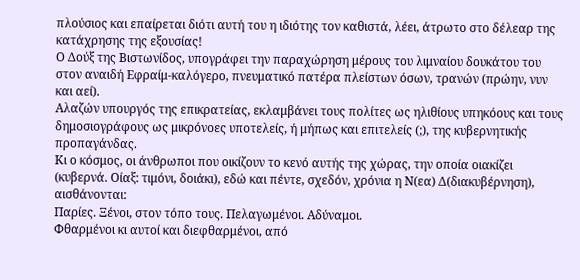πλούσιος και επαίρεται διότι αυτή του η ιδιότης τον καθιστά, λέει, άτρωτο στο δέλεαρ της κατάχρησης της εξουσίας!
Ο Δούξ της Βιστωνίδος, υπογράφει την παραχώρηση μέρους του λιμναίου δουκάτου του στον αναιδή Εφραίμ-καλόγερο, πνευματικό πατέρα πλείστων όσων, τρανών (πρώην, νυν και αεί).
Αλαζών υπουργός της επικρατείας, εκλαμβάνει τους πολίτες ως ηλιθίους υπηκόους και τους δημοσιογράφους ως μικρόνοες υποτελείς, ή μήπως και επιτελείς (;), της κυβερνητικής προπαγάνδας.
Κι ο κόσμος, οι άνθρωποι που οικίζουν το κενό αυτής της χώρας, την οποία οιακίζει (κυβερνά. Οίαξ: τιμόνι, δοιάκι), εδώ και πέντε, σχεδόν, χρόνια η Ν(εα) Δ(διακυβέρνηση), αισθάνονται:
Παρίες. Ξένοι, στον τόπο τους. Πελαγωμένοι. Αδύναμοι.
Φθαρμένοι κι αυτοί και διεφθαρμένοι, από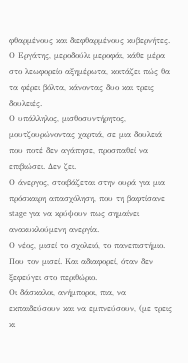φθαρμένους και διεφθαρμένους κυβερνήτες.
Ο Εργάτης, μεροδούλι μεροφάι, κάθε μέρα στο λεωφορείο αξημέρωτα, κοιτάζει πώς θα τα φέρει βόλτα, κάνοντας δυο και τρεις δουλειές.
Ο υπάλληλος, μισθοσυντήρητος, μουτζουρώνοντας χαρτιά, σε μια δουλειά που ποτέ δεν αγάπησε, προσπαθεί να επιβιώσει. Δεν ζει.
Ο άνεργος, στοιβάζεται στην ουρά για μια πρόσκαιρη απασχόληση, που τη βαφτίσανε stage για να κρύψουν πως σημαίνει ανακυκλούμενη ανεργία.
Ο νέος, μισεί το σχολειό, το πανεπιστήμιο. Που τον μισεί. Και αδιαφορεί, όταν δεν ξεφεύγει στο περιθώριο.
Οι δάσκαλοι, ανήμποροι, πια, να εκπαιδεύσουν και να εμπνεύσουν, (με τρεις κι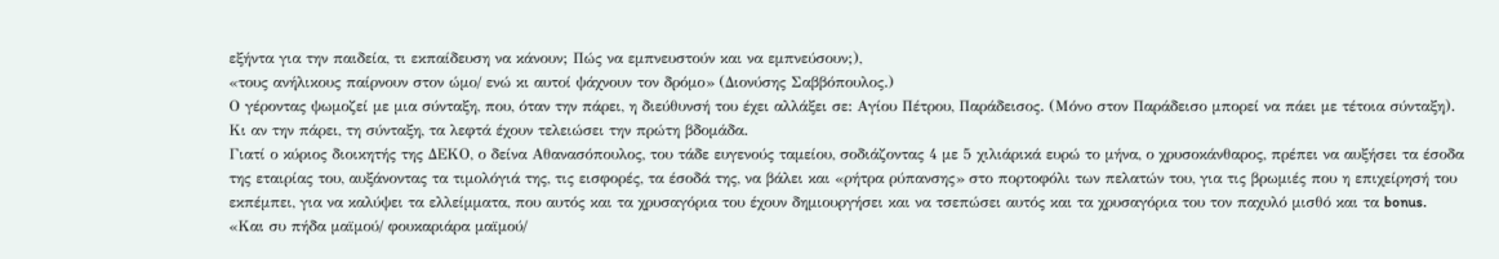εξήντα για την παιδεία, τι εκπαίδευση να κάνουν; Πώς να εμπνευστούν και να εμπνεύσουν;),
«τους ανήλικους παίρνουν στον ώμο/ ενώ κι αυτοί ψάχνουν τον δρόμο» (Διονύσης Σαββόπουλος.)
Ο γέροντας ψωμοζεί με μια σύνταξη, που, όταν την πάρει, η διεύθυνσή του έχει αλλάξει σε: Αγίου Πέτρου, Παράδεισος. (Μόνο στον Παράδεισο μπορεί να πάει με τέτοια σύνταξη).
Κι αν την πάρει, τη σύνταξη, τα λεφτά έχουν τελειώσει την πρώτη βδομάδα.
Γιατί ο κύριος διοικητής της ΔΕΚΟ, ο δείνα Αθανασόπουλος, του τάδε ευγενούς ταμείου, σοδιάζοντας 4 με 5 χιλιάρικά ευρώ το μήνα, ο χρυσοκάνθαρος, πρέπει να αυξήσει τα έσοδα της εταιρίας του, αυξάνοντας τα τιμολόγιά της, τις εισφορές, τα έσοδά της, να βάλει και «ρήτρα ρύπανσης» στο πορτοφόλι των πελατών του, για τις βρωμιές που η επιχείρησή του εκπέμπει, για να καλύψει τα ελλείμματα, που αυτός και τα χρυσαγόρια του έχουν δημιουργήσει και να τσεπώσει αυτός και τα χρυσαγόρια του τον παχυλό μισθό και τα bonus.
«Και συ πήδα μαϊμού/ φουκαριάρα μαϊμού/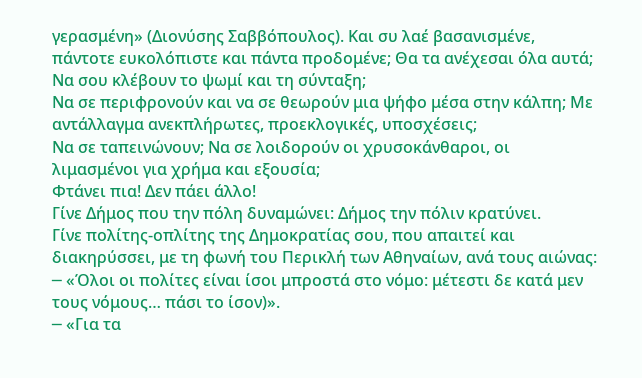γερασμένη» (Διονύσης Σαββόπουλος). Και συ λαέ βασανισμένε, πάντοτε ευκολόπιστε και πάντα προδομένε; Θα τα ανέχεσαι όλα αυτά;
Να σου κλέβουν το ψωμί και τη σύνταξη;
Να σε περιφρονούν και να σε θεωρούν μια ψήφο μέσα στην κάλπη; Με αντάλλαγμα ανεκπλήρωτες, προεκλογικές, υποσχέσεις;
Να σε ταπεινώνουν; Να σε λοιδορούν οι χρυσοκάνθαροι, οι λιμασμένοι για χρήμα και εξουσία;
Φτάνει πια! Δεν πάει άλλο!
Γίνε Δήμος που την πόλη δυναμώνει: Δήμος την πόλιν κρατύνει.
Γίνε πολίτης-οπλίτης της Δημοκρατίας σου, που απαιτεί και διακηρύσσει, με τη φωνή του Περικλή των Αθηναίων, ανά τους αιώνας:
─ «Όλοι οι πολίτες είναι ίσοι μπροστά στο νόμο: μέτεστι δε κατά μεν τους νόμους… πάσι το ίσον)».
─ «Για τα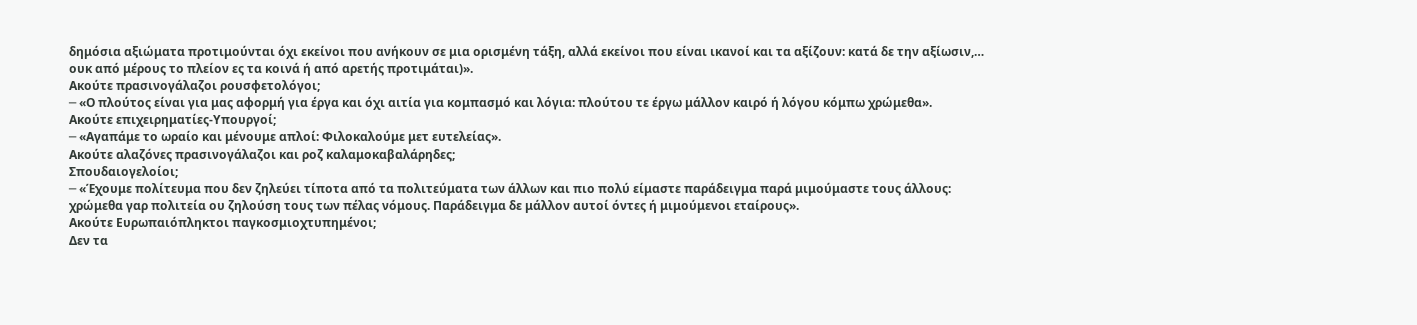δημόσια αξιώματα προτιμούνται όχι εκείνοι που ανήκουν σε μια ορισμένη τάξη, αλλά εκείνοι που είναι ικανοί και τα αξίζουν: κατά δε την αξίωσιν,… ουκ από μέρους το πλείον ες τα κοινά ή από αρετής προτιμάται)».
Ακούτε πρασινογάλαζοι ρουσφετολόγοι;
─ «Ο πλούτος είναι για μας αφορμή για έργα και όχι αιτία για κομπασμό και λόγια: πλούτου τε έργω μάλλον καιρό ή λόγου κόμπω χρώμεθα».
Ακούτε επιχειρηματίες-Υπουργοί;
─ «Αγαπάμε το ωραίο και μένουμε απλοί: Φιλοκαλούμε μετ ευτελείας».
Ακούτε αλαζόνες πρασινογάλαζοι και ροζ καλαμοκαβαλάρηδες;
Σπουδαιογελοίοι;
─ «Έχουμε πολίτευμα που δεν ζηλεύει τίποτα από τα πολιτεύματα των άλλων και πιο πολύ είμαστε παράδειγμα παρά μιμούμαστε τους άλλους: χρώμεθα γαρ πολιτεία ου ζηλούση τους των πέλας νόμους. Παράδειγμα δε μάλλον αυτοί όντες ή μιμούμενοι εταίρους».
Ακούτε Ευρωπαιόπληκτοι παγκοσμιοχτυπημένοι;
Δεν τα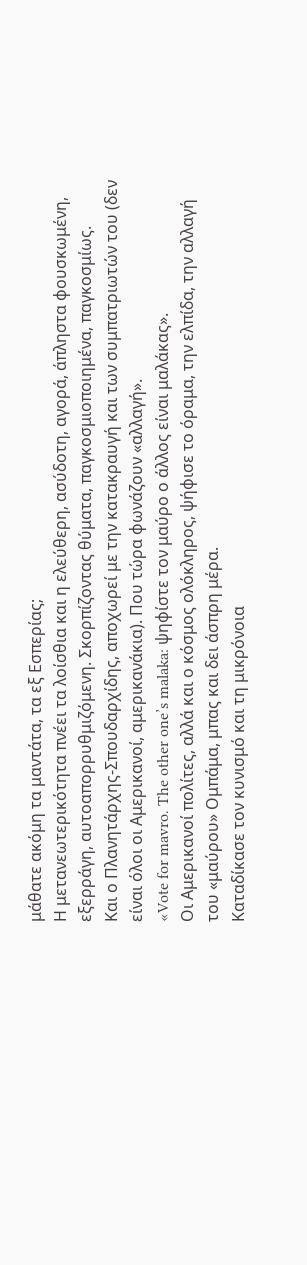μάθατε ακόμη τα μαντάτα, τα εξ Εσπερίας;
Η μετανεωτερικότητα πνέει τα λοίσθια και η ελεύθερη, ασύδοτη, αγορά, άπληστα φουσκωμένη, εξερράγη, αυτοαπορρυθμιζόμενη. Σκορπίζοντας θύματα, παγκοσμιοποιημένα, παγκοσμίως.
Και ο Πλανητάρχης-Σπουδαρχίδης, αποχωρεί με την κατακραυγή και των συμπατριωτών του (δεν είναι όλοι οι Αμερικανοί, αμερικανάκια). Που τώρα φωνάζουν «αλλαγή».
«Vote for mavro. The other one’s malaka: ψηφίστε τον μαύρο ο άλλος είναι μαλάκας».
Οι Αμερικανοί πολίτες, αλλά και ο κόσμος ολόκληρος, ψήφισε το όραμα, την ελπίδα, την αλλαγή του «μαύρου» Ομπάμα, μπας και δει άσπρη μέρα.
Καταδίκασε τον κυνισμό και τη μικρόνοια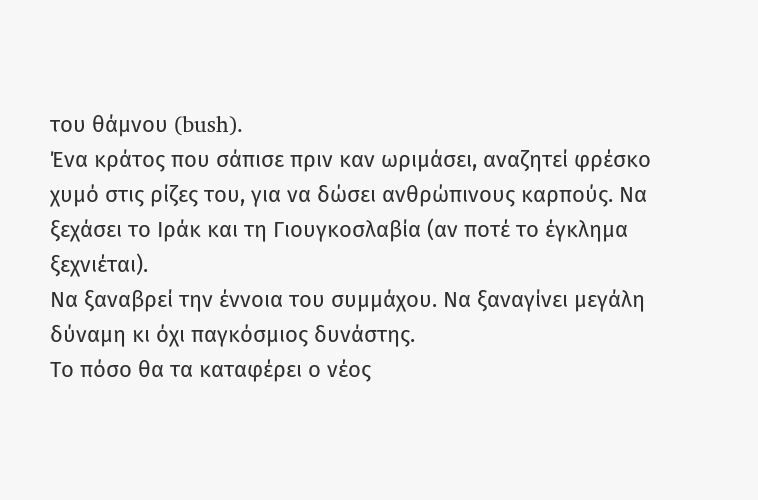του θάμνου (bush).
Ένα κράτος που σάπισε πριν καν ωριμάσει, αναζητεί φρέσκο χυμό στις ρίζες του, για να δώσει ανθρώπινους καρπούς. Να ξεχάσει το Ιράκ και τη Γιουγκοσλαβία (αν ποτέ το έγκλημα ξεχνιέται).
Να ξαναβρεί την έννοια του συμμάχου. Να ξαναγίνει μεγάλη δύναμη κι όχι παγκόσμιος δυνάστης.
Το πόσο θα τα καταφέρει ο νέος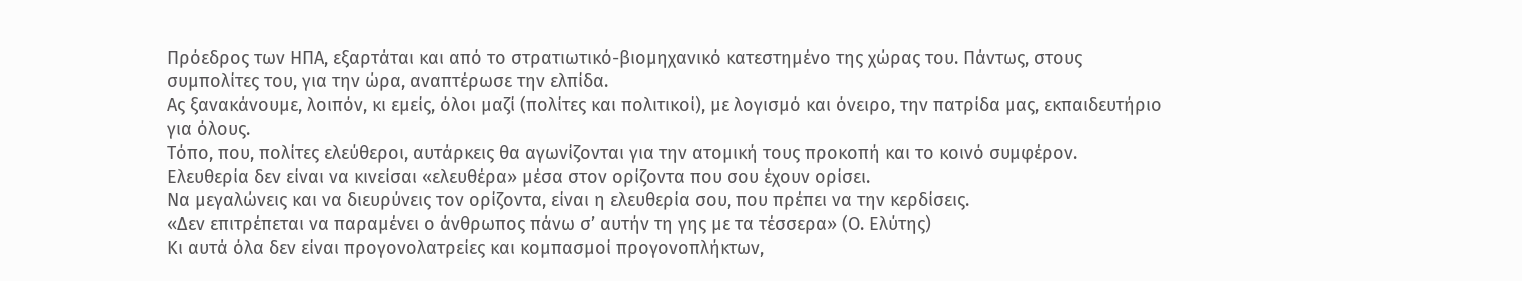Πρόεδρος των ΗΠΑ, εξαρτάται και από το στρατιωτικό-βιομηχανικό κατεστημένο της χώρας του. Πάντως, στους συμπολίτες του, για την ώρα, αναπτέρωσε την ελπίδα.
Ας ξανακάνουμε, λοιπόν, κι εμείς, όλοι μαζί (πολίτες και πολιτικοί), με λογισμό και όνειρο, την πατρίδα μας, εκπαιδευτήριο για όλους.
Τόπο, που, πολίτες ελεύθεροι, αυτάρκεις θα αγωνίζονται για την ατομική τους προκοπή και το κοινό συμφέρον.
Ελευθερία δεν είναι να κινείσαι «ελευθέρα» μέσα στον ορίζοντα που σου έχουν ορίσει.
Να μεγαλώνεις και να διευρύνεις τον ορίζοντα, είναι η ελευθερία σου, που πρέπει να την κερδίσεις.
«Δεν επιτρέπεται να παραμένει ο άνθρωπος πάνω σ’ αυτήν τη γης με τα τέσσερα» (Ο. Ελύτης)
Κι αυτά όλα δεν είναι προγονολατρείες και κομπασμοί προγονοπλήκτων,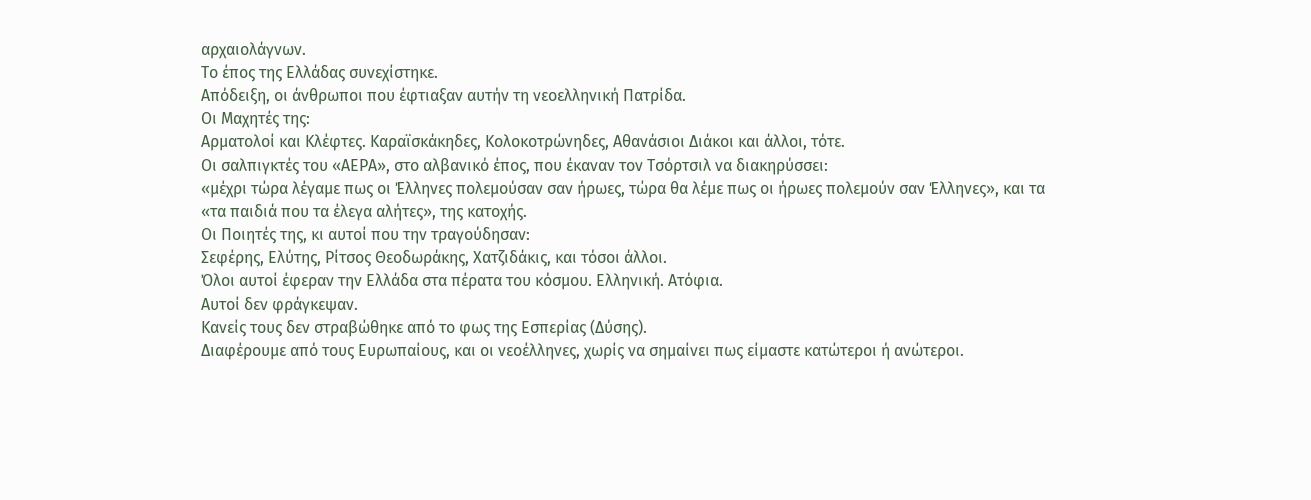αρχαιολάγνων.
Το έπος της Ελλάδας συνεχίστηκε.
Απόδειξη, οι άνθρωποι που έφτιαξαν αυτήν τη νεοελληνική Πατρίδα.
Οι Μαχητές της:
Αρματολοί και Κλέφτες. Καραϊσκάκηδες, Κολοκοτρώνηδες, Αθανάσιοι Διάκοι και άλλοι, τότε.
Οι σαλπιγκτές του «ΑΕΡΑ», στο αλβανικό έπος, που έκαναν τον Τσόρτσιλ να διακηρύσσει:
«μέχρι τώρα λέγαμε πως οι Έλληνες πολεμούσαν σαν ήρωες, τώρα θα λέμε πως οι ήρωες πολεμούν σαν Έλληνες», και τα
«τα παιδιά που τα έλεγα αλήτες», της κατοχής.
Οι Ποιητές της, κι αυτοί που την τραγούδησαν:
Σεφέρης, Ελύτης, Ρίτσος Θεοδωράκης, Χατζιδάκις, και τόσοι άλλοι.
Όλοι αυτοί έφεραν την Ελλάδα στα πέρατα του κόσμου. Ελληνική. Ατόφια.
Αυτοί δεν φράγκεψαν.
Κανείς τους δεν στραβώθηκε από το φως της Εσπερίας (Δύσης).
Διαφέρουμε από τους Ευρωπαίους, και οι νεοέλληνες, χωρίς να σημαίνει πως είμαστε κατώτεροι ή ανώτεροι.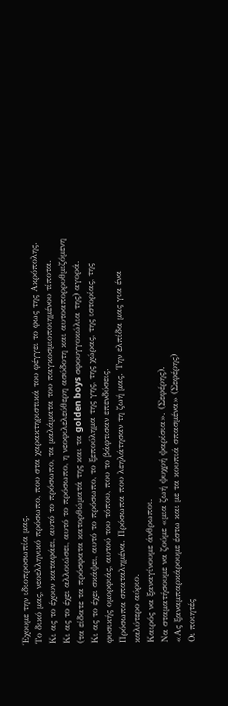Έχουμε την ιδιοπροσωπία μας.
Το δικό μας, νεοελληνικό πρόσωπο, που στα χαρακτηριστικά του φέγγει το φως της Ακρόπολης.
Κι ας το έχουν καταφάει, αυτό το πρόσωπο, τα μαλάματα του παγκοσμιοποιημένου τίποτα.
Κι ας το έχει αλλοιώσει, αυτό το πρόσωπο, η νεοφιλελεύθερη ασύδοτη και αυτοαπορρυθμιζόμενη (τα είδατε τα πρόσφατα κατορθώματά της και τα golden boys σφουγγοκώλια της) αγορά.
Κι ας το έχει σκάψει, αυτό το πρόσωπο, το ξεπούλημα της γης, της χώρας, της ιστορίας, της φυσικής ομορφιάς, αυτού του τόπου, που το βάφτισαν επενδύσεις.
Πρόσωπα σπαταλημένα. Πρόσωπα που λεηλάτησαν τη ζωή μας. Την ελπίδα μας για ένα καλύτερο αύριο.
Καιρός να ξαναγίνουμε άνθρωποι.
Να σταματήσουμε να ζούμε «μια ζωή ψυχρή ψαρίσια». (Σεφέρης).
«Ας ξαναμπαρκάρουμε έστω και με τα κουπιά σπασμένα» (Σεφέρης)
Οι ποιητές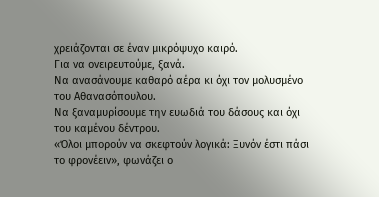χρειάζονται σε έναν μικρόψυχο καιρό.
Για να ονειρευτούμε, ξανά.
Να ανασάνουμε καθαρό αέρα κι όχι τον μολυσμένο του Αθανασόπουλου.
Να ξαναμυρίσουμε την ευωδιά του δάσους και όχι του καμένου δέντρου.
«Όλοι μπορούν να σκεφτούν λογικά: Ξυνόν έστι πάσι το φρονέειν», φωνάζει ο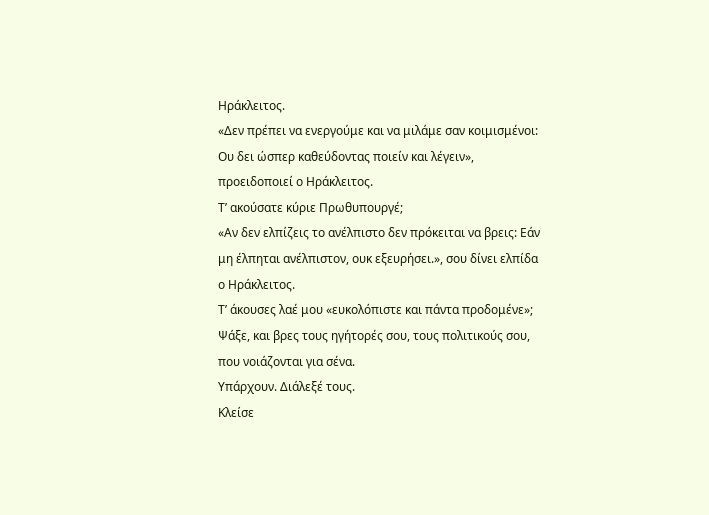Ηράκλειτος.
«Δεν πρέπει να ενεργούμε και να μιλάμε σαν κοιμισμένοι: Ου δει ώσπερ καθεύδοντας ποιείν και λέγειν», προειδοποιεί ο Ηράκλειτος.
Τ’ ακούσατε κύριε Πρωθυπουργέ;
«Αν δεν ελπίζεις το ανέλπιστο δεν πρόκειται να βρεις: Εάν μη έλπηται ανέλπιστον, ουκ εξευρήσει.», σου δίνει ελπίδα ο Ηράκλειτος.
Τ’ άκουσες λαέ μου «ευκολόπιστε και πάντα προδομένε»;
Ψάξε, και βρες τους ηγήτορές σου, τους πολιτικούς σου, που νοιάζονται για σένα.
Υπάρχουν. Διάλεξέ τους.
Κλείσε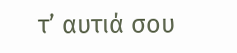τ’ αυτιά σου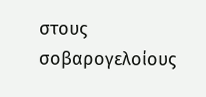στους σοβαρογελοίους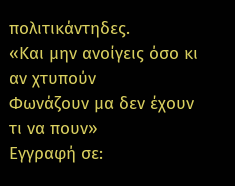πολιτικάντηδες.
«Και μην ανοίγεις όσο κι αν χτυπούν
Φωνάζουν μα δεν έχουν τι να πουν»
Εγγραφή σε: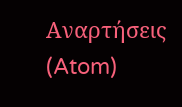Αναρτήσεις (Atom)